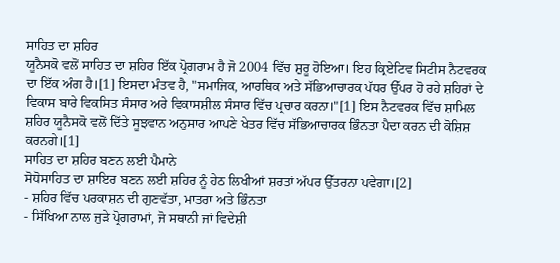ਸਾਹਿਤ ਦਾ ਸ਼ਹਿਰ
ਯੂਨੈਸਕੋ ਵਲੋਂ ਸਾਹਿਤ ਦਾ ਸ਼ਹਿਰ ਇੱਕ ਪ੍ਰੋਗਰਾਮ ਹੈ ਜੋ 2004 ਵਿੱਚ ਸ਼ੁਰੂ ਹੋਇਆ। ਇਹ ਕ੍ਰਿਏਟਿਵ ਸਿਟੀਸ ਨੈਟਵਰਕ ਦਾ ਇੱਕ ਅੰਗ ਹੈ।[1] ਇਸਦਾ ਮੰਤਵ ਹੈ, "ਸਮਾਜਿਕ, ਆਰਥਿਕ ਅਤੇ ਸੱਭਿਆਚਾਰਕ ਪੱਧਰ ਉੱਪਰ ਹੋ ਰਹੇ ਸ਼ਹਿਰਾਂ ਦੇ ਵਿਕਾਸ ਬਾਰੇ ਵਿਕਸਿਤ ਸੰਸਾਰ ਅਰੇ ਵਿਕਾਸਸ਼ੀਲ ਸੰਸਾਰ ਵਿੱਚ ਪ੍ਰਚਾਰ ਕਰਨਾ।"[1] ਇਸ ਨੈਟਵਰਕ ਵਿੱਚ ਸ਼ਾਮਿਲ ਸ਼ਹਿਰ ਯੂਨੈਸਕੋ ਵਲੋਂ ਦਿੱਤੇ ਸੂਝਵਾਨ ਅਨੁਸਾਰ ਆਪਣੇ ਖੇਤਰ ਵਿੱਚ ਸੱਭਿਆਚਾਰਕ ਭਿੰਨਤਾ ਪੈਦਾ ਕਰਨ ਦੀ ਕੋਸ਼ਿਸ਼ ਕਰਨਗੇ।[1]
ਸਾਹਿਤ ਦਾ ਸ਼ਹਿਰ ਬਣਨ ਲਈ ਪੈਮਾਨੇ
ਸੋਧੋਸਾਹਿਤ ਦਾ ਸ਼ਾਇਰ ਬਣਨ ਲਈ ਸ਼ਹਿਰ ਨੂੰ ਹੇਠ ਲਿਖੀਆਂ ਸ਼ਰਤਾਂ ਅੱਪਰ ਉੱਤਰਨਾ ਪਵੇਗਾ।[2]
- ਸ਼ਹਿਰ ਵਿੱਚ ਪਰਕਾਸ਼ਨ ਦੀ ਗੁਣਵੱਤਾ, ਮਾਤਰਾ ਅਤੇ ਭਿੰਨਤਾ
- ਸਿੱਖਿਆ ਨਾਲ ਜੁੜੇ ਪ੍ਰੋਗਰਾਮਾਂ, ਜੋ ਸਥਾਨੀ ਜਾਂ ਵਿਦੇਸ਼ੀ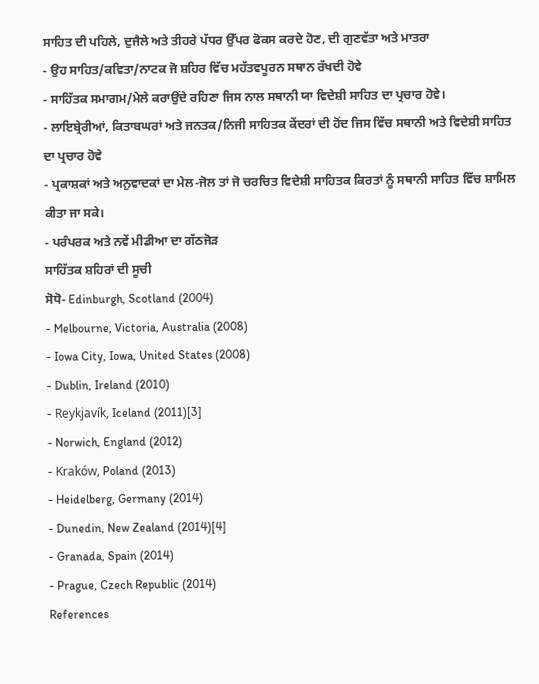ਸਾਹਿਤ ਦੀ ਪਹਿਲੇ, ਦੁਜੈਲੇ ਅਤੇ ਤੀਹਰੇ ਪੱਧਰ ਉੱਪਰ ਫੋਕਸ ਕਰਦੇ ਹੋਣ, ਦੀ ਗੁਣਵੱਤਾ ਅਤੇ ਮਾਤਰਾ
- ਉਹ ਸਾਹਿਤ/ਕਵਿਤਾ/ਨਾਟਕ ਜੋ ਸ਼ਹਿਰ ਵਿੱਚ ਮਹੱਤਵਪੂਰਨ ਸਥਾਨ ਰੱਖਦੀ ਹੋਵੇ
- ਸਾਹਿੱਤਕ ਸਮਾਗਮ/ਮੇਲੇ ਕਰਾਉਂਦੇ ਰਹਿਣਾ ਜਿਸ ਨਾਲ ਸਥਾਨੀ ਯਾ ਵਿਦੇਸ਼ੀ ਸਾਹਿਤ ਦਾ ਪ੍ਰਚਾਰ ਹੋਵੇ।
- ਲਾਇਬ੍ਰੇਰੀਆਂ, ਕਿਤਾਬਘਰਾਂ ਅਤੇ ਜਨਤਕ/ਨਿਜੀ ਸਾਹਿਤਕ ਕੇਂਦਰਾਂ ਦੀ ਹੋਂਦ ਜਿਸ ਵਿੱਚ ਸਥਾਨੀ ਅਤੇ ਵਿਦੇਸ਼ੀ ਸਾਹਿਤ ਦਾ ਪ੍ਰਚਾਰ ਹੋਵੇ
- ਪ੍ਰਕਾਸ਼ਕਾਂ ਅਤੇ ਅਨੁਵਾਦਕਾਂ ਦਾ ਮੇਲ-ਜੋਲ ਤਾਂ ਜੋ ਚਰਚਿਤ ਵਿਦੇਸ਼ੀ ਸਾਹਿਤਕ ਕਿਰਤਾਂ ਨੂੰ ਸਥਾਨੀ ਸਾਹਿਤ ਵਿੱਚ ਸ਼ਾਮਿਲ ਕੀਤਾ ਜਾ ਸਕੇ।
- ਪਰੰਪਰਕ ਅਤੇ ਨਵੇਂ ਮੀਡੀਆ ਦਾ ਗੱਠਜੋੜ
ਸਾਹਿੱਤਕ ਸ਼ਹਿਰਾਂ ਦੀ ਸੂਚੀ
ਸੋਧੋ- Edinburgh, Scotland (2004)
- Melbourne, Victoria, Australia (2008)
- Iowa City, Iowa, United States (2008)
- Dublin, Ireland (2010)
- Reykjavík, Iceland (2011)[3]
- Norwich, England (2012)
- Kraków, Poland (2013)
- Heidelberg, Germany (2014)
- Dunedin, New Zealand (2014)[4]
- Granada, Spain (2014)
- Prague, Czech Republic (2014)
References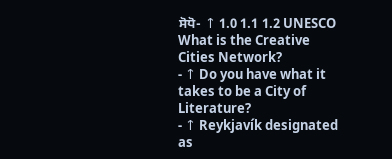ਸੋਧੋ- ↑ 1.0 1.1 1.2 UNESCO What is the Creative Cities Network?
- ↑ Do you have what it takes to be a City of Literature?
- ↑ Reykjavík designated as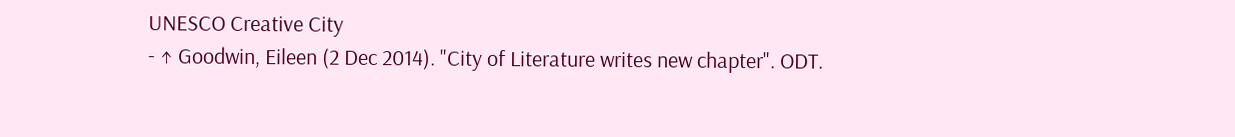UNESCO Creative City
- ↑ Goodwin, Eileen (2 Dec 2014). "City of Literature writes new chapter". ODT.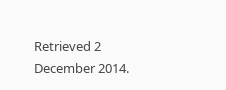Retrieved 2 December 2014.